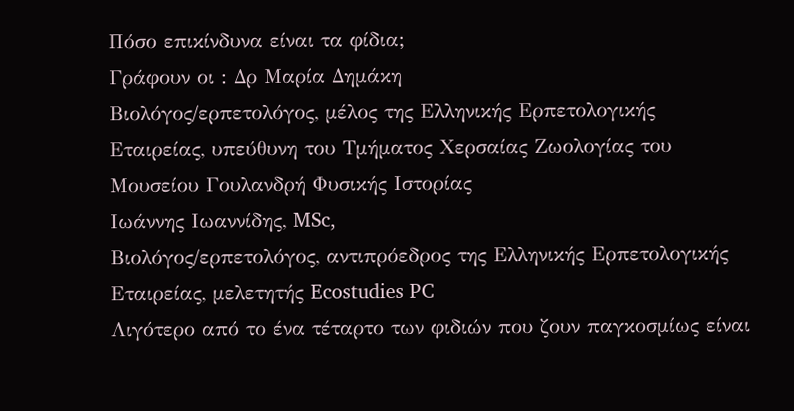Πόσο επικίνδυνα είναι τα φίδια;
Γράφουν οι : Δρ Μαρία Δημάκη
Βιολόγος/ερπετολόγος, μέλος της Ελληνικής Ερπετολογικής Εταιρείας, υπεύθυνη του Τμήματος Χερσαίας Ζωολογίας του Μουσείου Γουλανδρή Φυσικής Ιστορίας
Ιωάννης Ιωαννίδης, MSc,
Βιολόγος/ερπετολόγος, αντιπρόεδρος της Ελληνικής Ερπετολογικής Εταιρείας, μελετητής Ecostudies PC
Λιγότερο από το ένα τέταρτο των φιδιών που ζουν παγκοσμίως είναι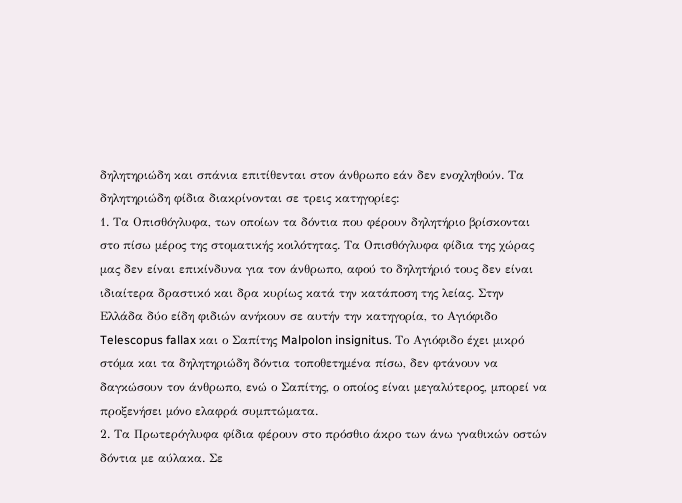δηλητηριώδη και σπάνια επιτίθενται στον άνθρωπο εάν δεν ενοχληθούν. Τα δηλητηριώδη φίδια διακρίνονται σε τρεις κατηγορίες:
1. Τα Οπισθόγλυφα, των οποίων τα δόντια που φέρουν δηλητήριο βρίσκονται στο πίσω μέρος της στοματικής κοιλότητας. Τα Οπισθόγλυφα φίδια της χώρας μας δεν είναι επικίνδυνα για τον άνθρωπο, αφού το δηλητήριό τους δεν είναι ιδιαίτερα δραστικό και δρα κυρίως κατά την κατάποση της λείας. Στην Ελλάδα δύο είδη φιδιών ανήκουν σε αυτήν την κατηγορία, το Αγιόφιδο Telescopus fallax και ο Σαπίτης Malpolon insignitus. Το Αγιόφιδο έχει μικρό στόμα και τα δηλητηριώδη δόντια τοποθετημένα πίσω, δεν φτάνουν να δαγκώσουν τον άνθρωπο, ενώ ο Σαπίτης, ο οποίος είναι μεγαλύτερος, μπορεί να προξενήσει μόνο ελαφρά συμπτώματα.
2. Τα Πρωτερόγλυφα φίδια φέρουν στο πρόσθιο άκρο των άνω γναθικών οστών δόντια με αύλακα. Σε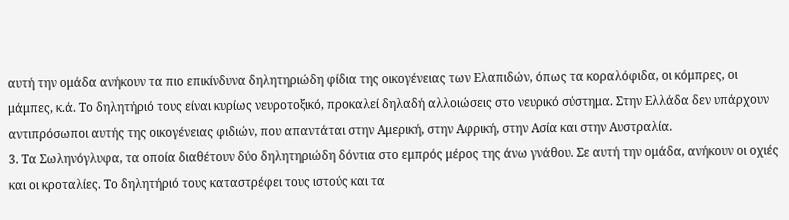αυτή την ομάδα ανήκουν τα πιο επικίνδυνα δηλητηριώδη φίδια της οικογένειας των Ελαπιδών, όπως τα κοραλόφιδα, οι κόμπρες, οι μάμπες, κ.ά. Το δηλητήριό τους είναι κυρίως νευροτοξικό, προκαλεί δηλαδή αλλοιώσεις στο νευρικό σύστημα. Στην Ελλάδα δεν υπάρχουν αντιπρόσωποι αυτής της οικογένειας φιδιών, που απαντάται στην Αμερική, στην Αφρική, στην Ασία και στην Αυστραλία.
3. Τα Σωληνόγλυφα, τα οποία διαθέτουν δύο δηλητηριώδη δόντια στο εμπρός μέρος της άνω γνάθου. Σε αυτή την ομάδα, ανήκουν οι οχιές και οι κροταλίες. Το δηλητήριό τους καταστρέφει τους ιστούς και τα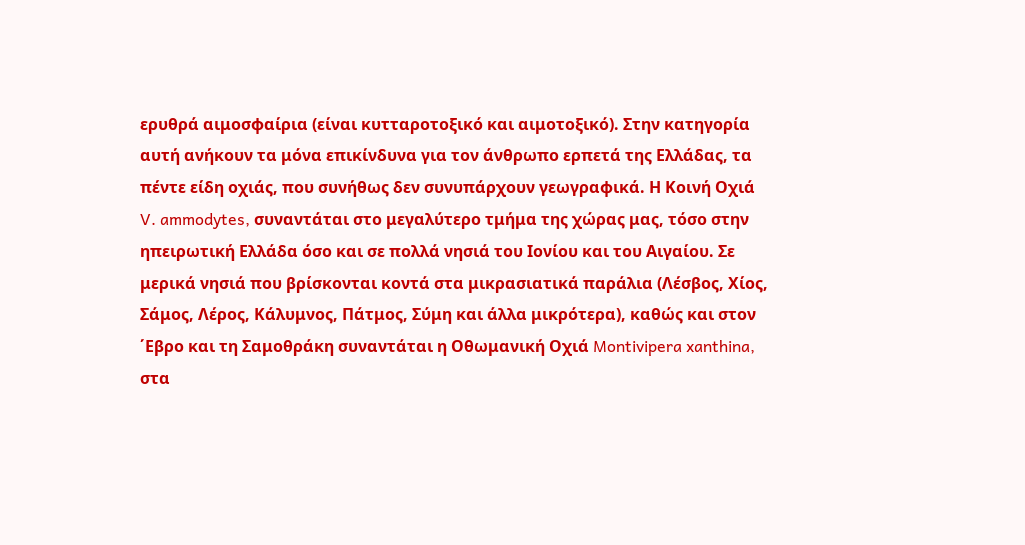ερυθρά αιμοσφαίρια (είναι κυτταροτοξικό και αιμοτοξικό). Στην κατηγορία αυτή ανήκουν τα μόνα επικίνδυνα για τον άνθρωπο ερπετά της Ελλάδας, τα πέντε είδη οχιάς, που συνήθως δεν συνυπάρχουν γεωγραφικά. Η Κοινή Οχιά V. ammodytes, συναντάται στο μεγαλύτερο τμήμα της χώρας μας, τόσο στην ηπειρωτική Ελλάδα όσο και σε πολλά νησιά του Ιονίου και του Αιγαίου. Σε μερικά νησιά που βρίσκονται κοντά στα μικρασιατικά παράλια (Λέσβος, Χίος, Σάμος, Λέρος, Κάλυμνος, Πάτμος, Σύμη και άλλα μικρότερα), καθώς και στον ΄Εβρο και τη Σαμοθράκη συναντάται η Οθωμανική Οχιά Montivipera xanthina, στα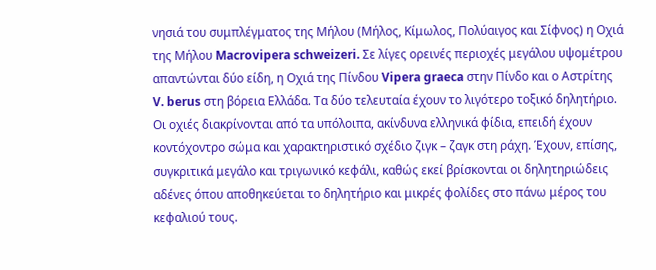νησιά του συμπλέγματος της Μήλου (Μήλος, Κίμωλος, Πολύαιγος και Σίφνος) η Οχιά της Μήλου Macrovipera schweizeri. Σε λίγες ορεινές περιοχές μεγάλου υψομέτρου απαντώνται δύο είδη, η Οχιά της Πίνδου Vipera graeca στην Πίνδο και ο Αστρίτης V. berus στη βόρεια Ελλάδα. Τα δύο τελευταία έχουν το λιγότερο τοξικό δηλητήριο.
Οι οχιές διακρίνονται από τα υπόλοιπα, ακίνδυνα ελληνικά φίδια, επειδή έχουν κοντόχοντρο σώμα και χαρακτηριστικό σχέδιο ζιγκ – ζαγκ στη ράχη. Έχουν, επίσης, συγκριτικά μεγάλο και τριγωνικό κεφάλι, καθώς εκεί βρίσκονται οι δηλητηριώδεις αδένες όπου αποθηκεύεται το δηλητήριο και μικρές φολίδες στο πάνω μέρος του κεφαλιού τους.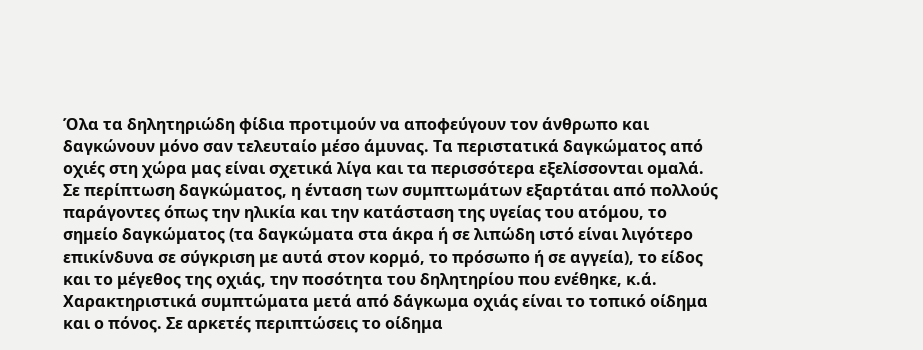Όλα τα δηλητηριώδη φίδια προτιμούν να αποφεύγουν τον άνθρωπο και δαγκώνουν μόνο σαν τελευταίο μέσο άμυνας. Τα περιστατικά δαγκώματος από οχιές στη χώρα μας είναι σχετικά λίγα και τα περισσότερα εξελίσσονται ομαλά.
Σε περίπτωση δαγκώματος, η ένταση των συμπτωμάτων εξαρτάται από πολλούς παράγοντες όπως την ηλικία και την κατάσταση της υγείας του ατόμου, το σημείο δαγκώματος (τα δαγκώματα στα άκρα ή σε λιπώδη ιστό είναι λιγότερο επικίνδυνα σε σύγκριση με αυτά στον κορμό, το πρόσωπο ή σε αγγεία), το είδος και το μέγεθος της οχιάς, την ποσότητα του δηλητηρίου που ενέθηκε, κ.ά.
Χαρακτηριστικά συμπτώματα μετά από δάγκωμα οχιάς είναι το τοπικό οίδημα και ο πόνος. Σε αρκετές περιπτώσεις το οίδημα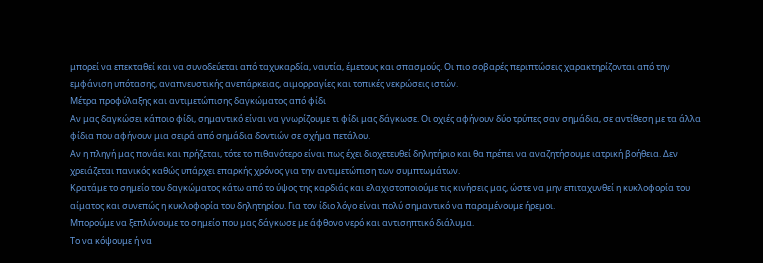μπορεί να επεκταθεί και να συνοδεύεται από ταχυκαρδία, ναυτία, έμετους και σπασμούς. Οι πιο σοβαρές περιπτώσεις χαρακτηρίζονται από την εμφάνιση υπότασης, αναπνευστικής ανεπάρκειας, αιμορραγίες και τοπικές νεκρώσεις ιστών.
Μέτρα προφύλαξης και αντιμετώπισης δαγκώματος από φίδι
Αν μας δαγκώσει κάποιο φίδι, σημαντικό είναι να γνωρίζουμε τι φίδι μας δάγκωσε. Οι οχιές αφήνουν δύο τρύπες σαν σημάδια, σε αντίθεση με τα άλλα φίδια που αφήνουν μια σειρά από σημάδια δοντιών σε σχήμα πετάλου.
Αν η πληγή μας πονάει και πρήζεται, τότε το πιθανότερο είναι πως έχει διοχετευθεί δηλητήριο και θα πρέπει να αναζητήσουμε ιατρική βοήθεια. Δεν χρειάζεται πανικός καθώς υπάρχει επαρκής χρόνος για την αντιμετώπιση των συμπτωμάτων.
Κρατάμε το σημείο του δαγκώματος κάτω από το ύψος της καρδιάς και ελαχιστοποιούμε τις κινήσεις μας, ώστε να μην επιταχυνθεί η κυκλοφορία του αίματος και συνεπώς η κυκλοφορία του δηλητηρίου. Για τον ίδιο λόγο είναι πολύ σημαντικό να παραμένουμε ήρεμοι.
Μπορούμε να ξεπλύνουμε το σημείο που μας δάγκωσε με άφθονο νερό και αντισηπτικό διάλυμα.
Το να κόψουμε ή να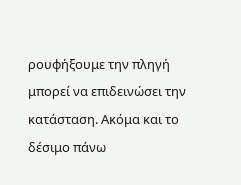ρουφήξουμε την πληγή μπορεί να επιδεινώσει την κατάσταση. Ακόμα και το δέσιμο πάνω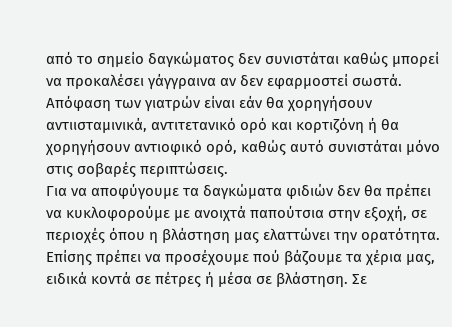από το σημείο δαγκώματος δεν συνιστάται καθώς μπορεί να προκαλέσει γάγγραινα αν δεν εφαρμοστεί σωστά.
Απόφαση των γιατρών είναι εάν θα χορηγήσουν αντιισταμινικά, αντιτετανικό ορό και κορτιζόνη ή θα χορηγήσουν αντιοφικό ορό, καθώς αυτό συνιστάται μόνο στις σοβαρές περιπτώσεις.
Για να αποφύγουμε τα δαγκώματα φιδιών δεν θα πρέπει να κυκλοφορούμε με ανοιχτά παπούτσια στην εξοχή, σε περιοχές όπου η βλάστηση μας ελαττώνει την ορατότητα. Επίσης πρέπει να προσέχουμε πού βάζουμε τα χέρια μας, ειδικά κοντά σε πέτρες ή μέσα σε βλάστηση. Σε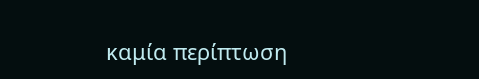καμία περίπτωση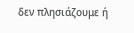δεν πλησιάζουμε ή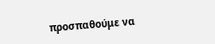προσπαθούμε να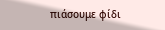πιάσουμε φίδι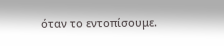όταν το εντοπίσουμε.